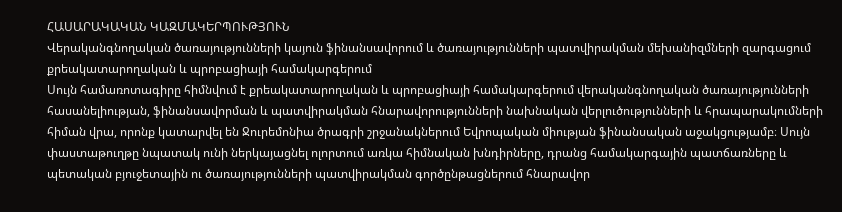ՀԱՍԱՐԱԿԱԿԱՆ ԿԱԶՄԱԿԵՐՊՈՒԹՅՈՒՆ
Վերականգնողական ծառայությունների կայուն ֆինանսավորում և ծառայությունների պատվիրակման մեխանիզմների զարգացում քրեակատարողական և պրոբացիայի համակարգերում
Սույն համառոտագիրը հիմնվում է քրեակատարողական և պրոբացիայի համակարգերում վերականգնողական ծառայությունների հասանելիության, ֆինանսավորման և պատվիրակման հնարավորությունների նախնական վերլուծությունների և հրապարակումների հիման վրա, որոնք կատարվել են Ջուրեմոնիա ծրագրի շրջանակներում Եվրոպական միության ֆինանսական աջակցությամբ։ Սույն փաստաթուղթը նպատակ ունի ներկայացնել ոլորտում առկա հիմնական խնդիրները, դրանց համակարգային պատճառները և պետական բյուջետային ու ծառայությունների պատվիրակման գործընթացներում հնարավոր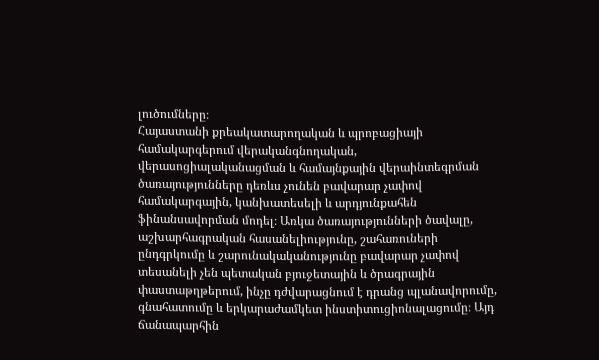լուծումները։
Հայաստանի քրեակատարողական և պրոբացիայի համակարգերում վերականգնողական, վերասոցիալականացման և համայնքային վերաինտեգրման ծառայությունները դեռևս չունեն բավարար չափով համակարգային, կանխատեսելի և արդյունքահեն ֆինանսավորման մոդել։ Առկա ծառայությունների ծավալը, աշխարհագրական հասանելիությունը, շահառուների ընդգրկումը և շարունակականությունը բավարար չափով տեսանելի չեն պետական բյուջետային և ծրագրային փաստաթղթերում, ինչը դժվարացնում է դրանց պլանավորումը, գնահատումը և երկարաժամկետ ինստիտուցիոնալացումը։ Այդ ճանապարհին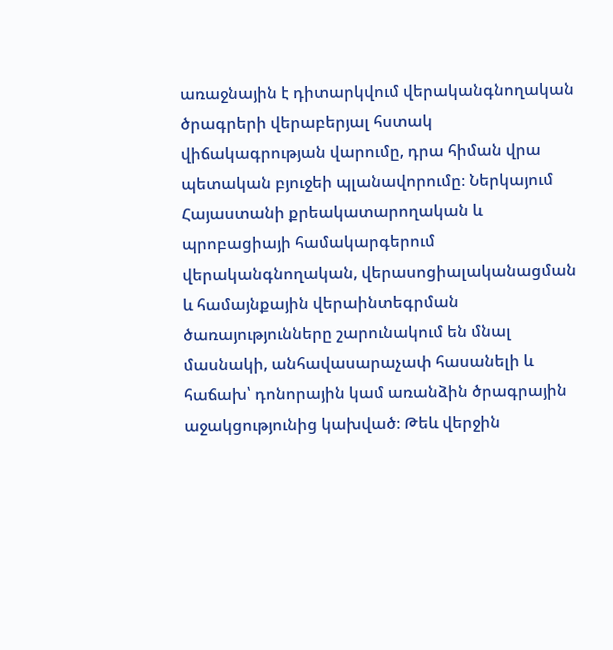առաջնային է դիտարկվում վերականգնողական ծրագրերի վերաբերյալ հստակ վիճակագրության վարումը, դրա հիման վրա պետական բյուջեի պլանավորումը։ Ներկայում Հայաստանի քրեակատարողական և պրոբացիայի համակարգերում վերականգնողական, վերասոցիալականացման և համայնքային վերաինտեգրման ծառայությունները շարունակում են մնալ մասնակի, անհավասարաչափ հասանելի և հաճախ՝ դոնորային կամ առանձին ծրագրային աջակցությունից կախված։ Թեև վերջին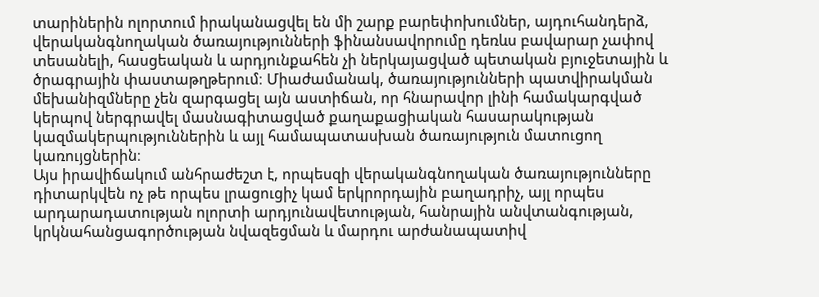տարիներին ոլորտում իրականացվել են մի շարք բարեփոխումներ, այդուհանդերձ, վերականգնողական ծառայությունների ֆինանսավորումը դեռևս բավարար չափով տեսանելի, հասցեական և արդյունքահեն չի ներկայացված պետական բյուջետային և ծրագրային փաստաթղթերում։ Միաժամանակ, ծառայությունների պատվիրակման մեխանիզմները չեն զարգացել այն աստիճան, որ հնարավոր լինի համակարգված կերպով ներգրավել մասնագիտացված քաղաքացիական հասարակության կազմակերպություններին և այլ համապատասխան ծառայություն մատուցող կառույցներին։
Այս իրավիճակում անհրաժեշտ է, որպեսզի վերականգնողական ծառայությունները դիտարկվեն ոչ թե որպես լրացուցիչ կամ երկրորդային բաղադրիչ, այլ որպես արդարադատության ոլորտի արդյունավետության, հանրային անվտանգության, կրկնահանցագործության նվազեցման և մարդու արժանապատիվ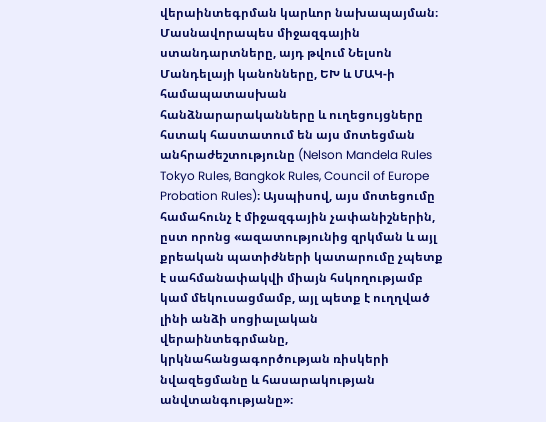վերաինտեգրման կարևոր նախապայման։ Մասնավորապես միջազգային ստանդարտները, այդ թվում Նելսոն Մանդելայի կանոնները, ԵԽ և ՄԱԿ-ի համապատասխան հանձնարարականները և ուղեցույցները հստակ հաստատում են այս մոտեցման անհրաժեշտությունը (Nelson Mandela Rules Tokyo Rules, Bangkok Rules, Council of Europe Probation Rules)։ Այսպիսով, այս մոտեցումը համահունչ է միջազգային չափանիշներին, ըստ որոնց «ազատությունից զրկման և այլ քրեական պատիժների կատարումը չպետք է սահմանափակվի միայն հսկողությամբ կամ մեկուսացմամբ, այլ պետք է ուղղված լինի անձի սոցիալական վերաինտեգրմանը, կրկնահանցագործության ռիսկերի նվազեցմանը և հասարակության անվտանգությանը»։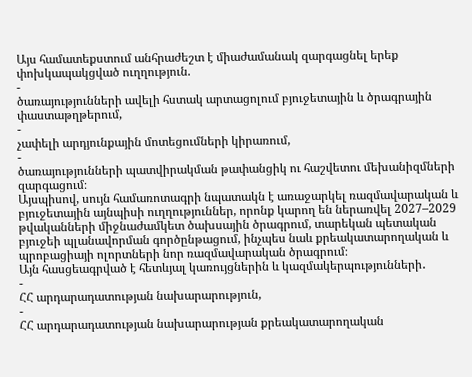Այս համատեքստում անհրաժեշտ է միաժամանակ զարգացնել երեք փոխկապակցված ուղղություն.
-
ծառայությունների ավելի հստակ արտացոլում բյուջետային և ծրագրային փաստաթղթերում,
-
չափելի արդյունքային մոտեցումների կիրառում,
-
ծառայությունների պատվիրակման թափանցիկ ու հաշվետու մեխանիզմների զարգացում։
Այսպիսով, սույն համառոտագրի նպատակն է առաջարկել ռազմավարական և բյուջետային այնպիսի ուղղություններ, որոնք կարող են ներառվել 2027–2029 թվականների միջնաժամկետ ծախսային ծրագրում, տարեկան պետական բյուջեի պլանավորման գործընթացում, ինչպես նաև քրեակատարողական և պրոբացիայի ոլորտների նոր ռազմավարական ծրագրում։
Այն հասցեագրված է հետևյալ կառույցներին և կազմակերպությունների․
-
ՀՀ արդարադատության նախարարություն,
-
ՀՀ արդարադատության նախարարության քրեակատարողական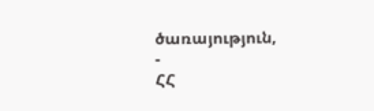ծառայություն,
-
ՀՀ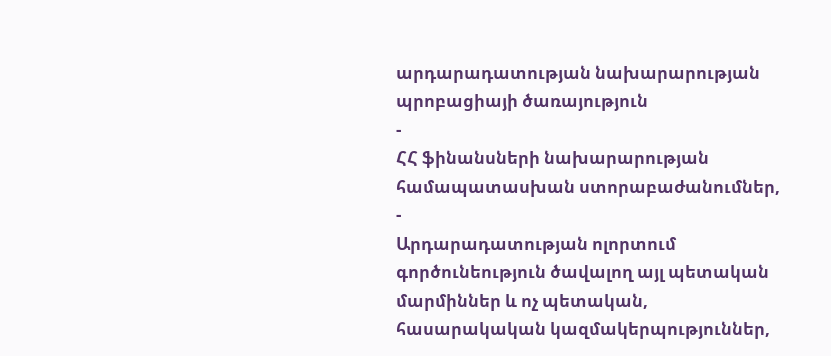արդարադատության նախարարության պրոբացիայի ծառայություն
-
ՀՀ ֆինանսների նախարարության համապատասխան ստորաբաժանումներ,
-
Արդարադատության ոլորտում գործունեություն ծավալող այլ պետական մարմիններ և ոչ պետական, հասարակական կազմակերպություններ,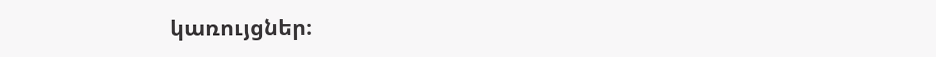կառույցներ։